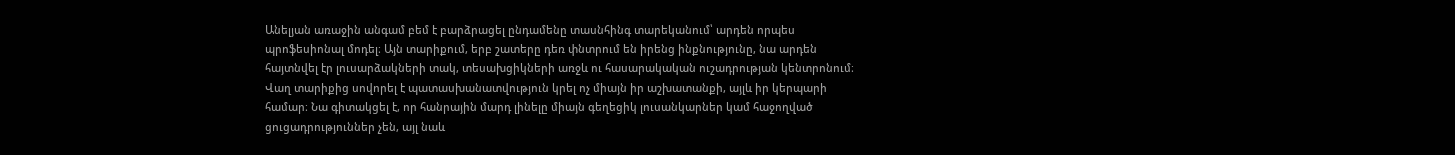Անելյան առաջին անգամ բեմ է բարձրացել ընդամենը տասնհինգ տարեկանում՝ արդեն որպես պրոֆեսիոնալ մոդել։ Այն տարիքում, երբ շատերը դեռ փնտրում են իրենց ինքնությունը, նա արդեն հայտնվել էր լուսարձակների տակ, տեսախցիկների առջև ու հասարակական ուշադրության կենտրոնում։ Վաղ տարիքից սովորել է պատասխանատվություն կրել ոչ միայն իր աշխատանքի, այլև իր կերպարի համար։ Նա գիտակցել է, որ հանրային մարդ լինելը միայն գեղեցիկ լուսանկարներ կամ հաջողված ցուցադրություններ չեն, այլ նաև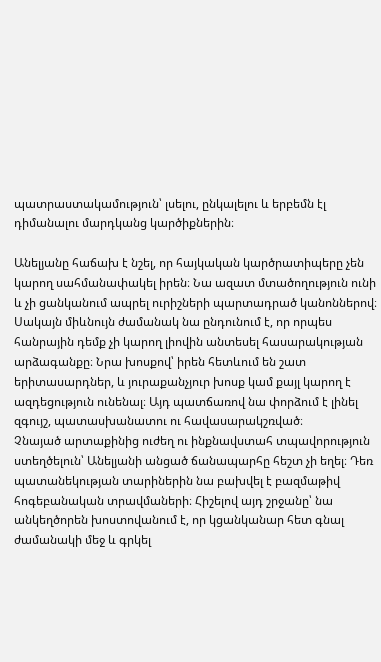պատրաստակամություն՝ լսելու, ընկալելու և երբեմն էլ դիմանալու մարդկանց կարծիքներին։

Անելյանը հաճախ է նշել, որ հայկական կարծրատիպերը չեն կարող սահմանափակել իրեն։ Նա ազատ մտածողություն ունի և չի ցանկանում ապրել ուրիշների պարտադրած կանոններով։ Սակայն միևնույն ժամանակ նա ընդունում է, որ որպես հանրային դեմք չի կարող լիովին անտեսել հասարակության արձագանքը։ Նրա խոսքով՝ իրեն հետևում են շատ երիտասարդներ, և յուրաքանչյուր խոսք կամ քայլ կարող է ազդեցություն ունենալ։ Այդ պատճառով նա փորձում է լինել զգույշ, պատասխանատու ու հավասարակշռված։
Չնայած արտաքինից ուժեղ ու ինքնավստահ տպավորություն ստեղծելուն՝ Անելյանի անցած ճանապարհը հեշտ չի եղել։ Դեռ պատանեկության տարիներին նա բախվել է բազմաթիվ հոգեբանական տրավմաների։ Հիշելով այդ շրջանը՝ նա անկեղծորեն խոստովանում է, որ կցանկանար հետ գնալ ժամանակի մեջ և գրկել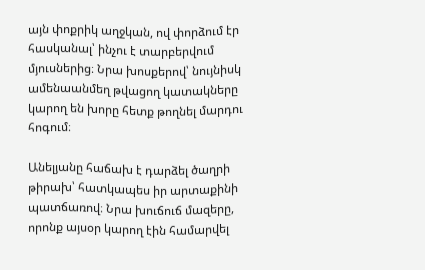այն փոքրիկ աղջկան, ով փորձում էր հասկանալ՝ ինչու է տարբերվում մյուսներից։ Նրա խոսքերով՝ նույնիսկ ամենաանմեղ թվացող կատակները կարող են խորը հետք թողնել մարդու հոգում։

Անելյանը հաճախ է դարձել ծաղրի թիրախ՝ հատկապես իր արտաքինի պատճառով։ Նրա խուճուճ մազերը, որոնք այսօր կարող էին համարվել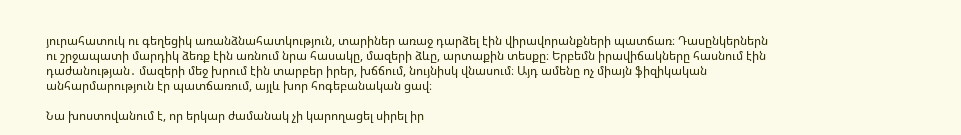յուրահատուկ ու գեղեցիկ առանձնահատկություն, տարիներ առաջ դարձել էին վիրավորանքների պատճառ։ Դասընկերներն ու շրջապատի մարդիկ ձեռք էին առնում նրա հասակը, մազերի ձևը, արտաքին տեսքը։ Երբեմն իրավիճակները հասնում էին դաժանության․ մազերի մեջ խրում էին տարբեր իրեր, խճճում, նույնիսկ վնասում։ Այդ ամենը ոչ միայն ֆիզիկական անհարմարություն էր պատճառում, այլև խոր հոգեբանական ցավ։

Նա խոստովանում է, որ երկար ժամանակ չի կարողացել սիրել իր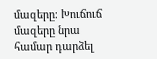մազերը։ Խուճուճ մազերը նրա համար դարձել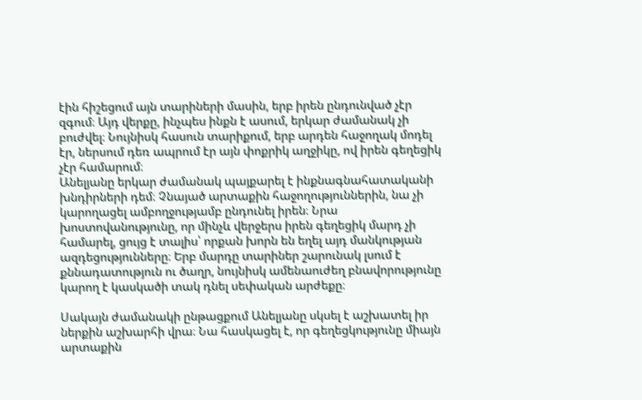էին հիշեցում այն տարիների մասին, երբ իրեն ընդունված չէր զգում։ Այդ վերքը, ինչպես ինքն է ասում, երկար ժամանակ չի բուժվել։ Նույնիսկ հասուն տարիքում, երբ արդեն հաջողակ մոդել էր, ներսում դեռ ապրում էր այն փոքրիկ աղջիկը, ով իրեն գեղեցիկ չէր համարում։
Անելյանը երկար ժամանակ պայքարել է ինքնագնահատականի խնդիրների դեմ։ Չնայած արտաքին հաջողություններին, նա չի կարողացել ամբողջությամբ ընդունել իրեն։ Նրա խոստովանությունը, որ մինչև վերջերս իրեն գեղեցիկ մարդ չի համարել, ցույց է տալիս՝ որքան խորն են եղել այդ մանկության ազդեցությունները։ Երբ մարդը տարիներ շարունակ լսում է քննադատություն ու ծաղր, նույնիսկ ամենաուժեղ բնավորությունը կարող է կասկածի տակ դնել սեփական արժեքը։

Սակայն ժամանակի ընթացքում Անելյանը սկսել է աշխատել իր ներքին աշխարհի վրա։ Նա հասկացել է, որ գեղեցկությունը միայն արտաքին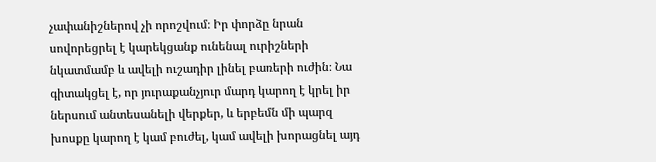չափանիշներով չի որոշվում։ Իր փորձը նրան սովորեցրել է կարեկցանք ունենալ ուրիշների նկատմամբ և ավելի ուշադիր լինել բառերի ուժին։ Նա գիտակցել է, որ յուրաքանչյուր մարդ կարող է կրել իր ներսում անտեսանելի վերքեր, և երբեմն մի պարզ խոսքը կարող է կամ բուժել, կամ ավելի խորացնել այդ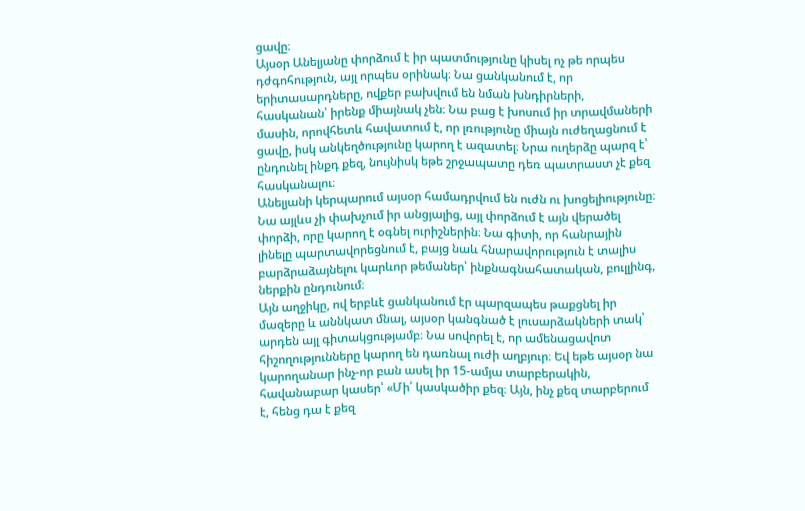ցավը։
Այսօր Անելյանը փորձում է իր պատմությունը կիսել ոչ թե որպես դժգոհություն, այլ որպես օրինակ։ Նա ցանկանում է, որ երիտասարդները, ովքեր բախվում են նման խնդիրների, հասկանան՝ իրենք միայնակ չեն։ Նա բաց է խոսում իր տրավմաների մասին, որովհետև հավատում է, որ լռությունը միայն ուժեղացնում է ցավը, իսկ անկեղծությունը կարող է ազատել։ Նրա ուղերձը պարզ է՝ ընդունել ինքդ քեզ, նույնիսկ եթե շրջապատը դեռ պատրաստ չէ քեզ հասկանալու։
Անելյանի կերպարում այսօր համադրվում են ուժն ու խոցելիությունը։ Նա այլևս չի փախչում իր անցյալից, այլ փորձում է այն վերածել փորձի, որը կարող է օգնել ուրիշներին։ Նա գիտի, որ հանրային լինելը պարտավորեցնում է, բայց նաև հնարավորություն է տալիս բարձրաձայնելու կարևոր թեմաներ՝ ինքնագնահատական, բուլլինգ, ներքին ընդունում։
Այն աղջիկը, ով երբևէ ցանկանում էր պարզապես թաքցնել իր մազերը և աննկատ մնալ, այսօր կանգնած է լուսարձակների տակ՝ արդեն այլ գիտակցությամբ։ Նա սովորել է, որ ամենացավոտ հիշողությունները կարող են դառնալ ուժի աղբյուր։ Եվ եթե այսօր նա կարողանար ինչ-որ բան ասել իր 15-ամյա տարբերակին, հավանաբար կասեր՝ «Մի՛ կասկածիր քեզ։ Այն, ինչ քեզ տարբերում է, հենց դա է քեզ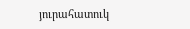յուրահատուկ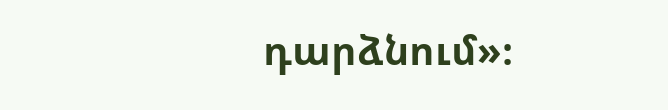դարձնում»։